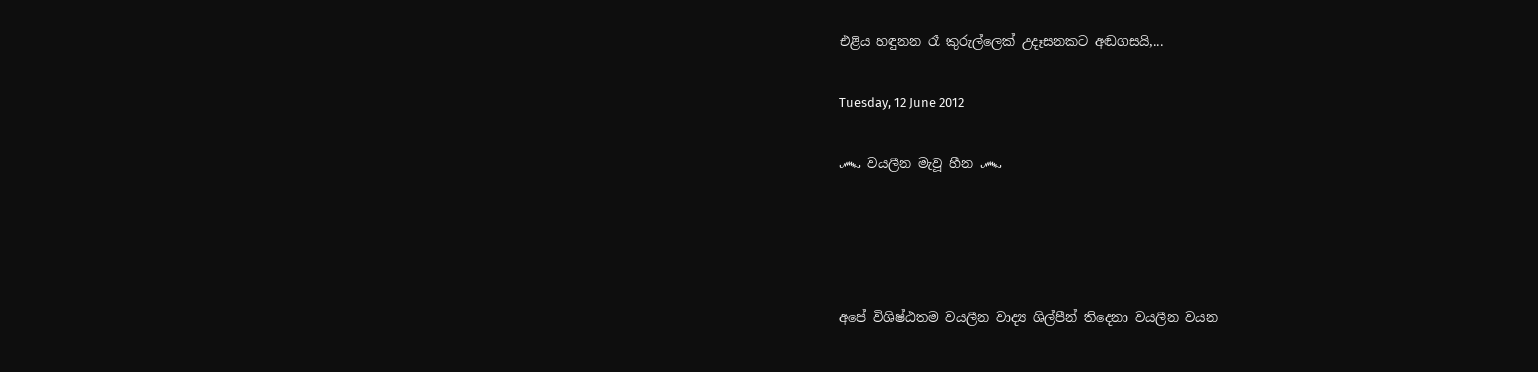එළිය හඳුනන රෑ කුරුල්ලෙක් උදෑසනකට අඬගසයි,...

Tuesday, 12 June 2012

෴ වයලීන මැවූ හීන ෴




අපේ විශිෂ්ඨතම වයලීන වාද්‍ය ශිල්පීන් තිදෙනා වයලීන වයන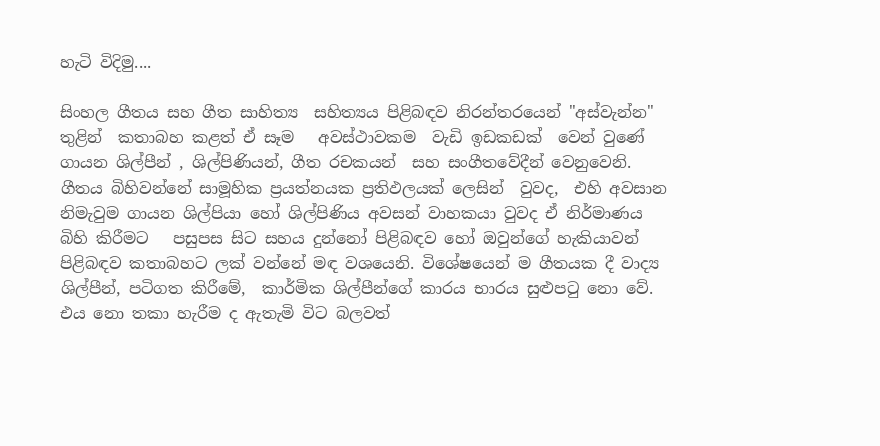හැටි විදිමු....

සිංහල ගීතය සහ ගීත සාහිත්‍ය  සහිත්‍යය පිළිබඳව නිරන්තරයෙන් "අස්වැන්න" තුළින්  කතාබහ කළත් ඒ සෑම  ‍ අවස්ථාවකම  වැඩි ඉඩකඩක්  වෙන් වුණේ ගායන ශිල්පීන් , ශිල්පිණියන්, ගීත රචකයන්  සහ සංගීතවේදීන් වෙනුවෙනි. ගීතය බිහිවන්නේ සාමූහික ප්‍රයත්නයක ප්‍රතිඵලයක් ලෙසින්  වුවද,  එහි අවසාන නිමැවුම ගායන ශිල්පියා හෝ ශිල්පිණිය අවසන් වාහකයා වුවද ඒ නිර්මාණය බිහි කිරීමට   පසුපස සිට සහය දුන්නෝ පිළිබඳව හෝ ඔවුන්ගේ හැකියාවන් පිළිබඳව කතාබහට ලක් වන්නේ මඳ වශයෙනි. විශේෂයෙන් ම ගීතයක දී වාද්‍ය ශිල්පීන්, පටිගත කිරීමේ,  කාර්මික ශිල්පීන්ගේ කාරය භාරය සුළුපටු නො වේ. එය නො තකා හැරීම ද ඇතැමි විට බලවත්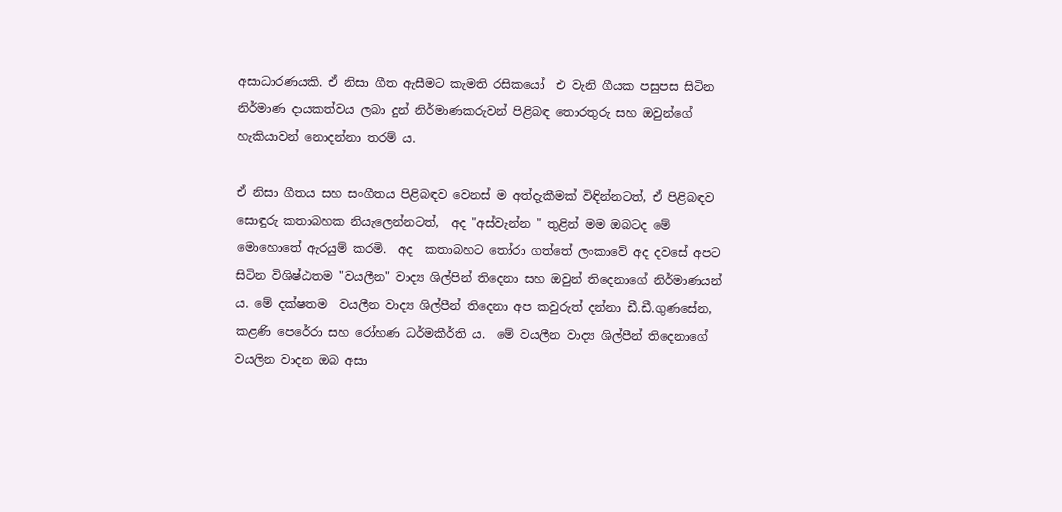අසාධාරණයකි. ඒ නිසා ගීත ඇසීමට කැමති රසිකයෝ  එ වැනි ගීයක පසුපස සිටින නිර්මාණ දායකත්වය ලබා දුන් නිර්මාණකරුවන් පිළිබඳ තොරතුරු සහ ඔවුන්ගේ හැකියාවන් නොදන්නා තරම් ය.

ඒ නිසා ගීතය සහ සංගීතය පිළිබඳව වෙනස් ම අත්දැකීමක් විඳින්නටත්, ඒ පිළිබඳව සොඳුරු කතාබහක නියැලෙන්නටත්,  අද "අස්වැන්න " තුළින් මම ඔබටද මේ මොහොතේ ඇරයුම් කරමි.  අද  කතාබහට තෝරා ගත්තේ ලංකාවේ අද දවසේ අපට සිටින විශිෂ්ඨතම "වයලීන" වාද්‍ය ශිල්පින් තිදෙනා සහ ඔවුන් තිදෙනාගේ නිර්මාණයන් ය. මේ දක්ෂතම  වයලීන වාද්‍ය ශිල්පීන් තිදෙනා අප කවුරුත් දන්නා ඩී.ඩී.ගුණසේන, කළණි පෙරේරා සහ රෝහණ ධර්මකීර්ති ය.  මේ වයලීන වාද්‍ය ශිල්පීන් තිදෙනාගේ  වයලින වාදන ඔබ අසා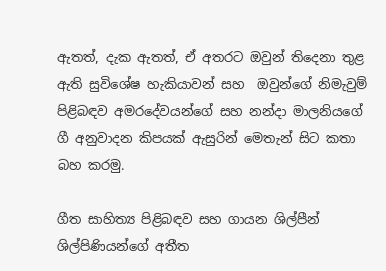ඇතත්, දැක ඇතත්, ඒ අතරට ඔවුන් තිදෙනා තුළ ඇති සුවිශේෂ හැකියාවන් සහ  ඔවුන්ගේ නිමැවුම් පිළිබඳව අමරදේවයන්ගේ සහ නන්දා මාලනියගේ ගී අනුවාදන කිපයක් ඇසුරින් මෙතැන් සිට කතා බහ කරමු.

ගීත සාහිත්‍ය පිළිබඳව සහ ගායන ශිල්පීන් ශිල්පිණියන්ගේ අතීත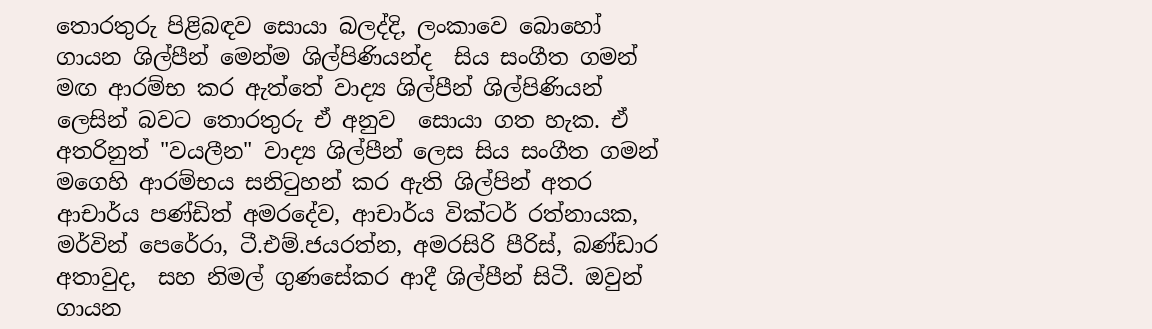තොරතුරු පිළිබඳව සොයා බලද්දි, ලංකාවෙ බොහෝ ගායන ශිල්පීන් මෙන්ම ශිල්පිණියන්ද  සිය සංගීත ගමන් මඟ ආරම්භ කර ඇත්තේ වාද්‍ය ශිල්පීන් ශිල්පිණියන් ලෙසින් බවට තොරතුරු ඒ අනුව  සොයා ගත හැක. ඒ අතරිනුත් "වයලීන" වාද්‍ය ශිල්පීන් ලෙස සිය සංගීත ගමන් මගෙහි ආරම්භය සනිටුහන් කර ඇති ශිල්පින් අතර ආචාර්ය පණ්ඩිත් අමරදේව, ආචාර්ය වික්ටර් රත්නායක, මර්වින් පෙරේරා, ටී.එම්.ජයරත්න, අමරසිරි පීරිස්, බණ්ඩාර අතාවුද,  සහ නිමල් ගුණසේකර ආදී ශිල්පීන් සිටී. ඔවුන් ගායන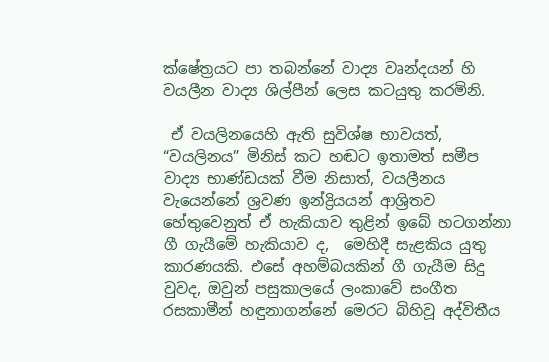ක්ෂේත්‍රයට පා තබන්නේ වාද්‍ය වෘන්දයන් හි වයලීන වාද්‍ය ශිල්පීන් ලෙස කටයුතු කරමිනි.

 ඒ වයලිනයෙහි ඇති සුවිශ්ෂ භාවයත්, “වයලිනය” මිනිස් කට හඬට ඉතාමත් සමීප වාද්‍ය භාණ්ඩයක් වීම නිසාත්, වයලීනය වැයෙන්නේ ශ්‍රව‍ණ ඉන්ද්‍රියයන් ආශ්‍රිතව හේතුවෙනුත් ඒ හැකියාව තුළින් ඉබේ හටගන්නා ගී ගැයීමේ හැකියාව ද,  මෙහිදී සැළකිය යුතු කාරණයකි. එසේ අහම්බයකින් ගී ගැයීම සිදු වුවද, ඔවුන් පසුකාලයේ ලංකාවේ සංගීත රසකාමීන් හඳුනාගන්නේ මෙරට බිහිවූ අද්විතීය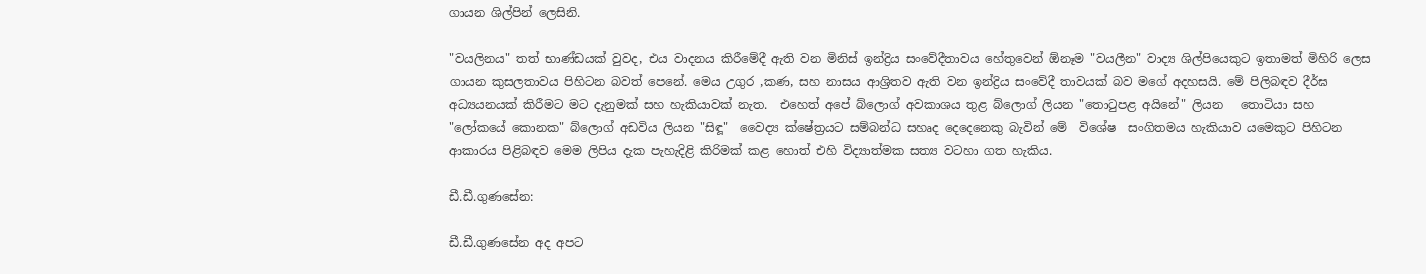ගායන ශිල්පින් ලෙසිනි.

"වයලිනය" තත් භාණ්ඩයක් වුවද, එය වාදනය කිරීමේදී ඇති වන මිනිස් ඉන්ද්‍රිය සංවේදීතාවය හේතුවෙන් ඕනෑම "වයලීන" වාද්‍ය ශිල්පියෙකුට ඉතාමත් මිහිරි ලෙස ගායන කුසලතාවය පිහිටන බවත් පෙනේ. මෙය උගුර ,කණ, සහ නාසය ආශ්‍රිතව ඇති වන ඉන්ද්‍රිය සංවේදී තාවයක් බව මගේ අදහසයි. මේ පිලිබඳව දීර්ඝ අධ්‍යයනයක් කිරීමට මට දැනුමක් සහ හැකියාවක් නැත.  එහෙත් අපේ බ්ලොග් අවකාශය තුළ බ්ලොග් ලියන "තොටුපළ අයිනේ" ලියන   තොටියා සහ "ලෝකයේ කොනක" බ්ලොග් අඩවිය ලියන "සිඳූ"  වෛද්‍ය ක්ෂේත්‍රයට සම්බන්ධ සහෘද දෙදෙනෙකු බැවින් මේ  විශේෂ  සංගිතමය හැකියාව යමෙකුට පිහිටන ආකාරය පිළිබඳව මෙම ලිපිය දැක පැහැදිළි කිරිමක් කළ හොත් එහි විද්‍යාත්මක සත්‍ය වටහා ගත හැකිය.

ඩී.ඩී.ගුණසේන:

ඩී.ඩී.ගුණසේන අද අපට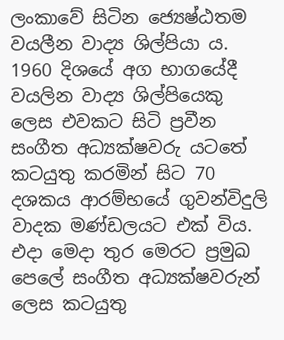ලංකාවේ සිටින ජ්‍යෙෂ්ඨතම වයලීන වාද්‍ය ශිල්පියා ය. 1960 දිශයේ අග භාගයේදී වයලින වාද්‍ය ශිල්පියෙකු ලෙස එවකට සිටි ප්‍රවීන සංගීත අධ්‍යක්ෂවරු යටතේ කටයුතු කරමින් සිට 70 දශකය ආරම්භයේ ගුවන්විදුලි වාදක මණ්ඩලයට එක් විය. එදා මෙදා තුර මෙරට ප්‍රමුඛ පෙලේ සංගීත අධ්‍යක්ෂවරුන් ලෙස කටයුතු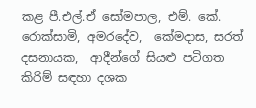කළ පී.එල්.ඒ සෝමපාල, එම්. කේ. රොක්සාමි, අමරදේව,  කේමදාස, සරත් දසනායක,  ආදීන්ගේ සියළු පටිගත කිරිම් සඳහා දශක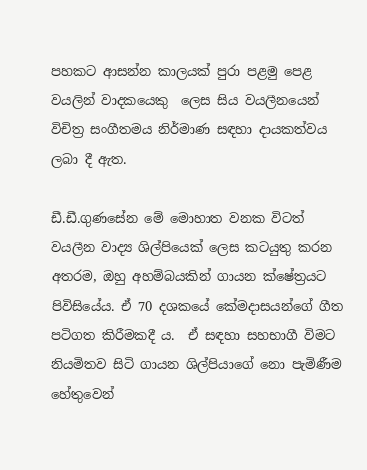පහකට ආසන්න කාලයක් පුරා පළමු පෙළ වයලින් වාදකයෙකු  ලෙස සිය වයලීනයෙන් විචිත්‍ර සංගීතමය නිර්මාණ සඳහා දායකත්වය ලබා දී ඇත.

ඩී.ඩී.ගුණසේන මේ මොහාත වනක විටත් වයලීන වාද්‍ය ශිල්පියෙක් ලෙස කටයුතු කරන අතරම, ඔහු අහම්බයකින් ගායන ක්ෂේත්‍රයට පිවිසියේය. ඒ 70 දශකයේ කේමදාසයන්ගේ ගීත පටිගත කිරීමකදී ය.  ඒ සඳහා සහභාගී විමට නියමිතව සිටි ගායන ශිල්පියාගේ නො පැමිණීම හේතුවෙන්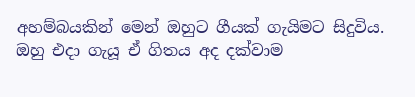අහම්බයකින් මෙන් ඔහුට ගීයක් ගැයිමට සිදුවිය. ඔහු එදා ගැයූ ඒ ගිතය අද දක්වාම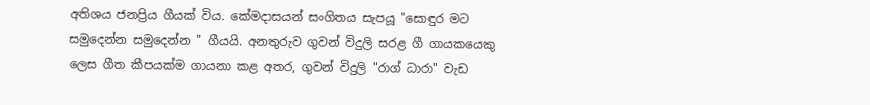අතිශය ජනප්‍රිය ගීයක් විය. කේමදාසයන් සංගිතය සැපයූ "සොඳුර මට සමුදෙන්න සමුදෙන්න " ගීයයි. අනතුරුව ගුවන් විදුලි සරළ ගී ගායකයෙකු ලෙස ගීත කීපයක්ම ගායනා කළ අතර, ගුවන් විදුලි "රාග් ධාරා" වැඩ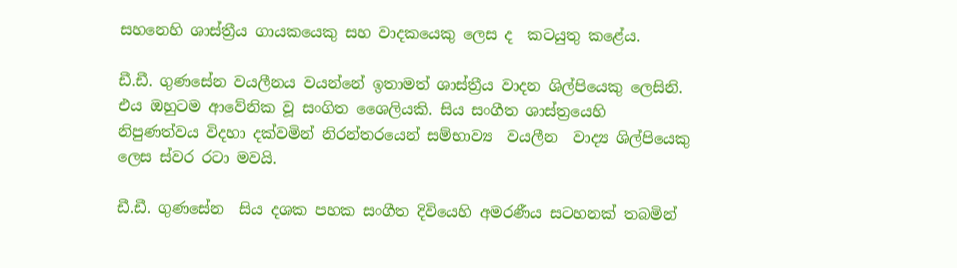සහනෙහි ශාස්ත්‍රීය ගායකයෙකු සහ වාදකයෙකු ලෙස ද  කටයුතු කළේය.

ඩී.ඩී. ගුණසේන වයලීනය වයන්නේ ඉතාමත් ශාස්ත්‍රීය වාදන ශිල්පියෙකු ලෙසිනි. එය ඔහුටම ආවේනික වූ සංගිත ශෛලියකි. සිය සංගීත ශාස්ත්‍රයෙහි නිපුණත්වය විදහා දක්වමින් නිරන්තරයෙන් සම්භාව්‍ය  වයලීන  වාද්‍ය ශිල්පියෙකු ලෙස ස්වර රටා මවයි.

ඩී.ඩී. ගුණසේන  සිය දශක පහක සංගීත දිවියෙහි අමරණීය සටහනක් තබමින්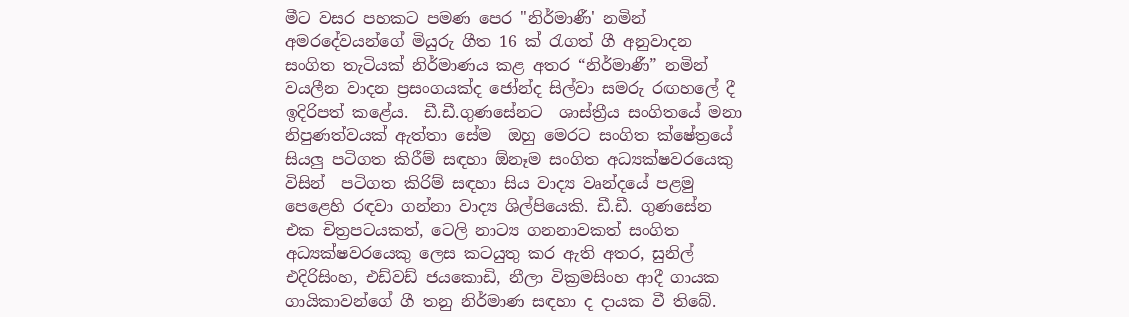මීට වසර පහකට පමණ පෙර "නිර්මාණී' නමින් අමරදේවයන්ගේ මියුරු ගීත 16 ක් රැගත් ගී අනුවාදන සංගිත තැටියක් නිර්මාණය කළ අතර “නිර්මාණී” නමින් වයලීන වාදන ප්‍රසංගයක්ද ජෝන්ද සිල්වා සමරු රඟහලේ දී ඉදිරිපත් කළේය.  ඩී.ඩී.ගුණසේනට  ශාස්ත්‍රීය සංගිතයේ මනා නිපුණත්වයක් ඇත්තා සේම  ඔහු මෙරට සංගිත ක්ෂේත්‍රයේ සියලු පටිගත කිරීම් සඳහා ඕනෑම සංගිත අධ්‍යක්ෂවරයෙකු විසින්  පටිගත කිරිම් සඳහා සිය වාද්‍ය වෘන්දයේ පළමු පෙළෙහි රඳවා ගන්නා වාද්‍ය ශිල්පියෙකි. ඩී.ඩී. ගුණසේන එක චිත්‍රපටයකත්, ටෙලි නාට්‍ය ගනනාවකත් සංගිත අධ්‍යක්ෂවරයෙකු ලෙස කටයුතු කර ඇති අතර, සුනිල් එදිරිසිංහ, එඩ්වඩ් ජයකොඩි, නීලා වික්‍රමසිංහ ආදී ගායක ගායිකාවන්ගේ ගී තනු නිර්මාණ සඳහා ද දායක වී තිබේ.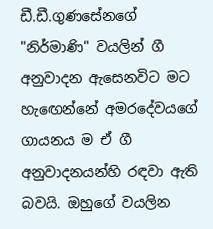ඩී.ඩී.ගුණසේනගේ "නිර්මාණි" වයලින් ගී අනුවාදන ඇසෙනවිට මට හැ‍ඟෙන්නේ අමරදේවයගේ ගායනය ම ඒ ගී අනුවාදනයන්හි රඳවා ඇති බවයි. ඔහුගේ වයලින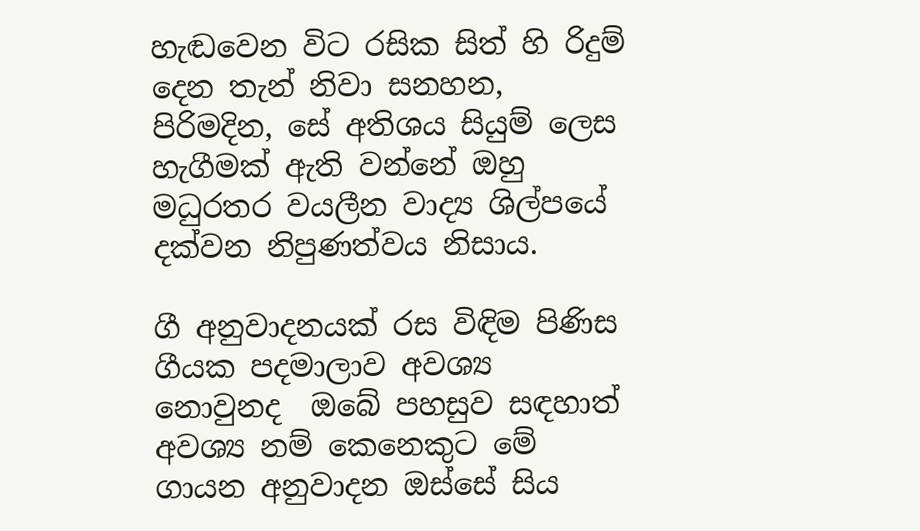හැඬවෙන විට රසික සිත් හි රිදුම් දෙන තැන් නිවා සනහන, පිරිමදින, සේ අතිශය සියුම් ලෙස හැගීමක් ඇති වන්නේ ඔහු මධුරතර වයලීන වාද්‍ය ශිල්පයේ දක්වන නිපුණත්වය නිසාය.

ගී අනුවාදනයක් රස විඳිම පිණිස ගීයක පදමාලාව අවශ්‍ය නොවුනද  ඔබේ පහසුව සඳහාත් අවශ්‍ය නම් කෙනෙකුට මේ ගායන අනුවාදන ඔස්සේ සිය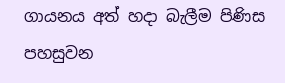ගායනය අත් හදා බැලීම පිණිස පහසුවන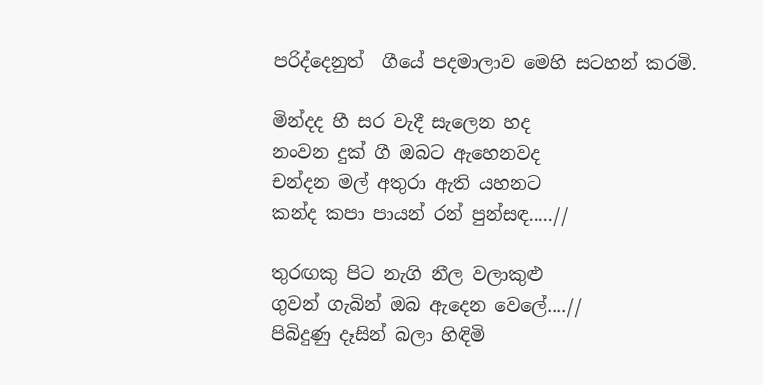පරිද්දෙනුත්  ගීයේ පදමාලාව මෙහි සටහන් කරමි.

මින්දද හී සර වැදී සැලෙන හද
නංවන දුක් ගී ඔබට ඇහෙනවද
චන්දන මල් අතුරා ඇති යහනට
කන්ද කපා පායන් රන් පුන්සඳ.....//

තුරඟකු පිට නැගි නීල වලාකුළු
ගුවන් ගැබින් ඔබ ඇදෙන වෙලේ....//
පිබිදුණු දෑසින් බලා හිඳිමි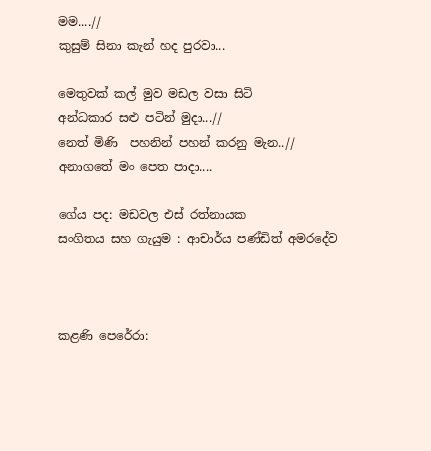මම....//
කුසුම් සිනා කැන් හද පුරවා...

මෙතුවක් කල් මුව මඩල වසා සිටි
අන්ධකාර සළු පටින් මුදා...//
නෙත් මිණි  පහනින් පහන් කරනු මැන..//
අනාගතේ මං පෙත පාදා....

ගේය පද: මඩවල එස් රත්නායක
සංගිතය සහ ගැයුම : ආචාර්ය පණ්ඩිත් අමරදේව



කළණි පෙරේරා: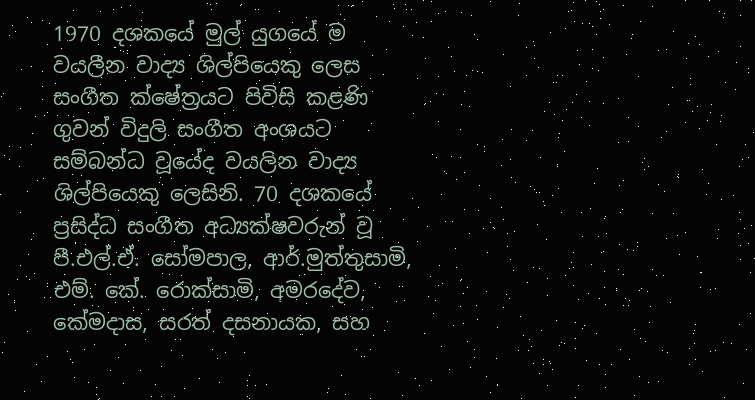1970 දශකයේ මුල් යුගයේ ම වයලීන වාද්‍ය ශිල්පියෙකු ලෙස සංගීත ක්ෂේත්‍රයට පිවිසි කළණි ගුවන් විදුලි සංගීත අංශයට සම්බන්ධ වූයේද වයලින වාද්‍ය ශිල්පියෙකු ලෙසිනි. 70 දශකයේ ප්‍රසිද්ධ සංගීත අධ්‍යක්ෂවරුන් වූ  පී.එල්.ඒ. සෝමපාල, ආර්.මුත්තුසාමි, එම්. කේ. රොක්සාමි, අමරදේව,  කේමදාස, සරත් දසනායක, සහ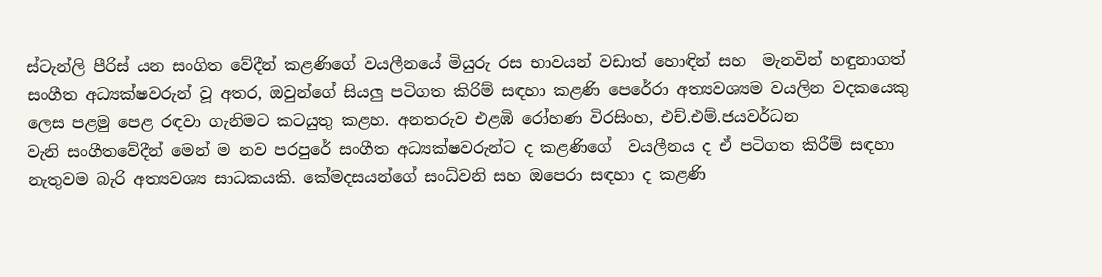ස්ටැන්ලි පීරිස් යන සංගිත වේදීන් කළණිගේ වයලීනයේ මියුරු රස භාවයන් වඩාත් හොඳින් සහ  මැනවින් හඳුනාගත් සංගීත අධ්‍යක්ෂවරුන් වූ අතර, ඔවුන්ගේ සියලු පටිගත කිරිම් සඳහා කළණි පෙරේරා අත්‍යවශ්‍යම වයලින වදකයෙකු ලෙස පළමු පෙළ රඳවා ගැනිමට කටයුතු කළහ. අනතරුව එළඹි රෝහණ විරසිංහ, එච්.එම්.ජයවර්ධන වැනි ‍සංගීතවේදීන් මෙන් ම නව පරපුරේ සංගීත අධ්‍යක්ෂවරුන්ට ද කළණිගේ  වයලීනය ද ඒ පටිගත කිරීම් සඳහා නැතුවම බැරි අත්‍යවශ්‍ය සාධකයකි. කේමදසයන්ගේ සංධ්වනි සහ ඔපෙරා සඳහා ද කළණි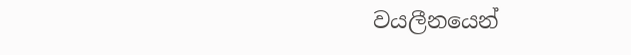වයලීනයෙන්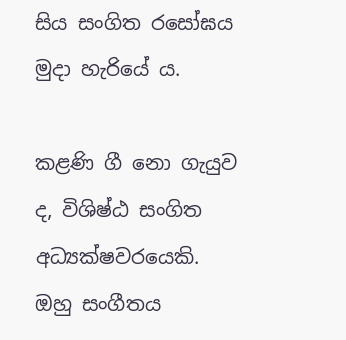සිය සංගිත රසෝඝය මුදා හැරියේ ය.

කළණි ගී නො ගැයුව ද, විශිෂ්ඨ සංගිත අධ්‍යක්ෂවරයෙකි. ඔහු සංගීතය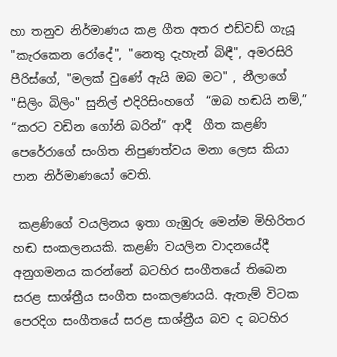හා තනුව නිර්මාණය කළ ගීත අතර එඩ්වඩ් ගැයූ "කැරකෙන රෝදේ", "නෙතු දැහැන් බිඳී", අමරසිරි පීරිස්ගේ, "මලක් වුණේ ඇයි ඔබ මට" , නීලාගේ  "සිලිං බිලිං" සුනිල් එදිරිසිංහගේ  “ඔබ හඬයි නම්,” “කරට වඩින ගෝනි බරින්” ආදී  ගීත කළණි  පෙරේරාගේ සංගිත නිපුණත්වය මනා ලෙස කියා පාන නිර්මාණයෝ වෙති.

 කළණිගේ වයලිනය ඉතා ගැඹුරු මෙන්ම මිහිරිතර හඬ සංකලනයකි. කළණි වයලින වාදනයේදී අනුගමනය කරන්නේ බටහිර සංගීතයේ තිබෙන  සරළ සාශ්ත්‍රීය සංගීත සංකලණයයි. ඇතැම් විටක පෙරදිග සංගීතයේ සරළ සාශ්ත්‍රීය බව ද බටහිර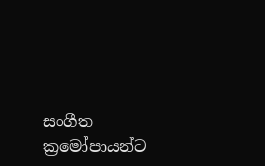සංගීත ක්‍රමෝපායන්ට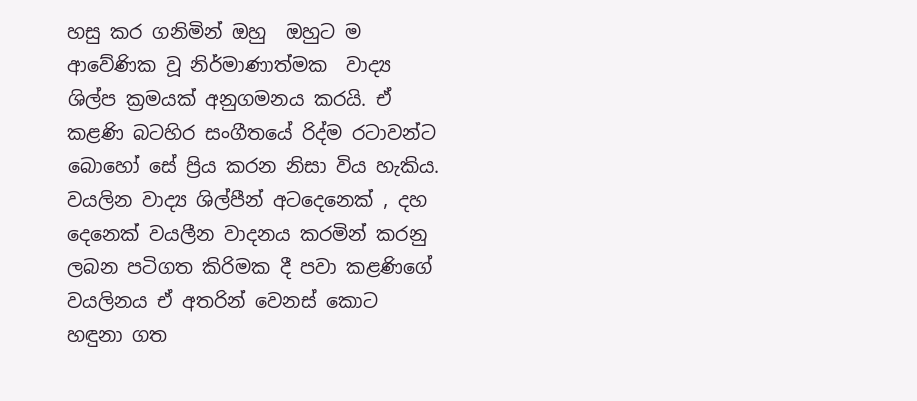හසු කර ගනිමින් ඔහු  ඔහුට ම ආවේණික වූ නිර්මාණාත්මක  වාද්‍ය ශිල්ප ක්‍රමයක් අනුගමනය කරයි. ඒ කළණි බටහිර සංගීතයේ රිද්ම රටාවන්ට බොහෝ සේ ප්‍රිය කරන නිසා විය හැකිය. වයලින වාද්‍ය ශිල්පීන් අටදෙනෙක් , දහ දෙනෙක් වයලීන වාදනය කරමින් කරනු ලබන පටිගත කිරිමක දී පවා කළණිගේ වයලිනය ඒ අතරින් වෙනස් කොට හඳුනා ගත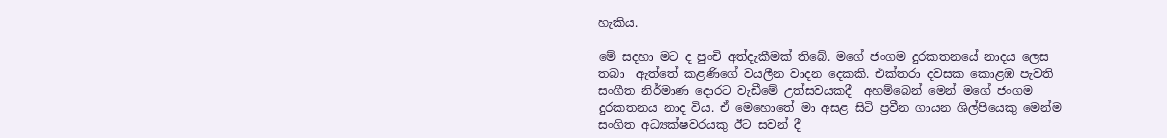හැකිය.

මේ සදහා මට ද පුංචි අත්දැකීමක් තිබේ. මගේ ජංගම දුරකතනයේ නාදය ලෙස තබා  ඇත්තේ කළණිගේ වයලීන වාදන දෙකකි. එක්තරා දවසක කොළඹ පැවති සංගීත නිර්මාණ දොරට වැඩීමේ උත්සවයකදී  අහම්බෙන් මෙන් මගේ ජංගම දුරකතනය නාද විය. ඒ මෙහොතේ මා අසළ සිටි ප්‍රවීන ගායන ශිල්පියෙකු මෙන්ම සංගිත අධ්‍යක්ෂවරයකු ඊට සවන් දී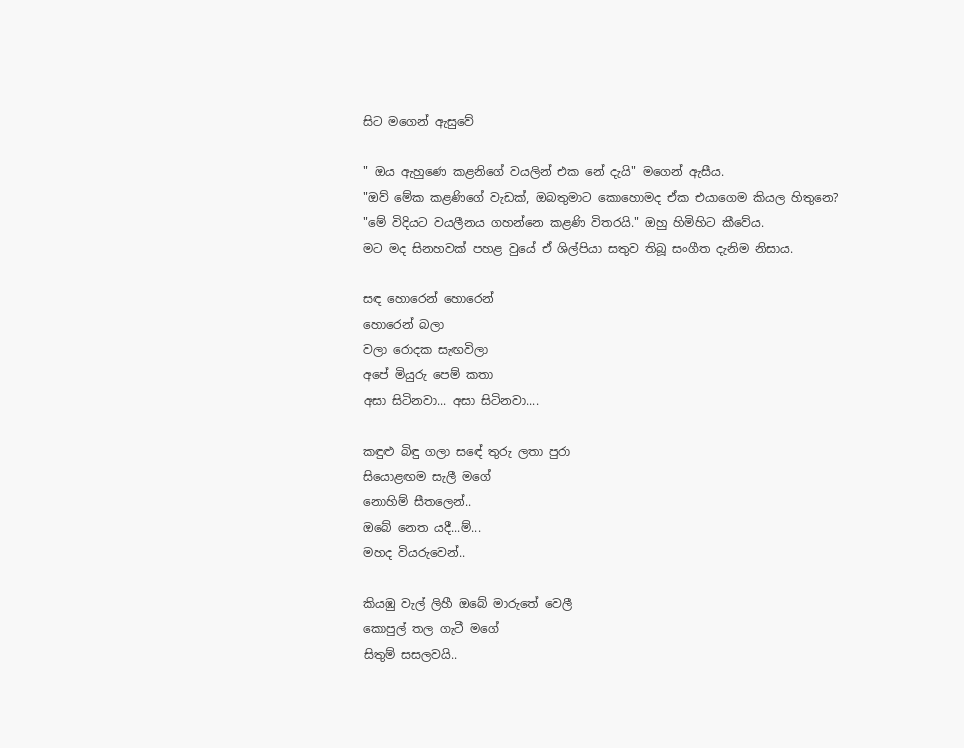සිට මගෙන් ඇසුවේ

" ඔය ඇහුණෙ කළනිගේ වයලින් එක නේ දැයි" මගෙන් ඇසීය.
"ඔව් මේක කළණිගේ වැඩක්, ඔබතුමාට කොහොමද ඒක එයාගෙම කියල හිතුනෙ?
"මේ විදියට වයලීනය ගහන්නෙ කළණි විතරයි." ඔහු හිමිහිට කීවේය.
මට මද සිනහවක් පහළ වුයේ ඒ ශිල්පියා සතුව තිබූ සංගීත දැනිම නිසාය.

සඳ හොරෙන් හොරෙන්
හොරෙන් බලා
වලා රොදක සැඟවිලා
අපේ මියුරු පෙම් කතා
අසා සිටිනවා... අසා සිටිනවා....

කඳුළු බිඳු ගලා ස‍ඳේ තුරු ලතා පුරා
සියොළඟම සැලී මගේ
නොහිම් සීතලෙන්..
ඔබේ නෙත යදී...ම්...
මහද වියරුවෙන්..

කියඹු වැල් ලිහී ඔබේ මාරුතේ වෙලී
කොපුල් තල ගැටී මගේ
සිතුම් සසලවයි..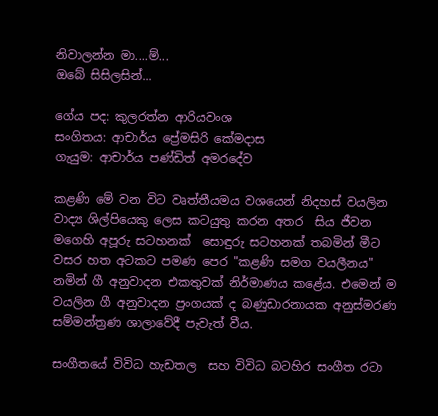නිවාලන්න මා....ම්...
ඔබේ සිසිලසින්...

ගේය පද: කුලරත්න ආරියවංශ
සංගිතය: ආචාර්ය ප්‍රේමසිරි කේමදාස
ගැයුම: ආචාර්ය පණ්ඩිත් අමරදේව

කළණි මේ වන විට වෘත්තීයමය වශයෙන් නිදහස් වයලින වාද්‍ය ශිල්පියෙකු ලෙස කටයුතු කරන අතර  සිය ජීවන මගෙහි අපූරු සටහනක්  සොඳුරු සටහනක් තබමින් මීට වසර හත අටකට පමණ පෙර "කළණි සමග වයලීනය" නමින් ගී අනුවාදන එකතුවක් නිර්මාණය කළේය. එමෙන් ම වයලින ගී අනුවාදන ප්‍රංගයක් ද බණුඩාරනායක අනුස්මරණ සම්මන්ත්‍රණ ශාලාවේදී පැවැත් වීය.

සංගීතයේ විවිධ හැඩතල  සහ විවිධ බටහිර සංගීත රටා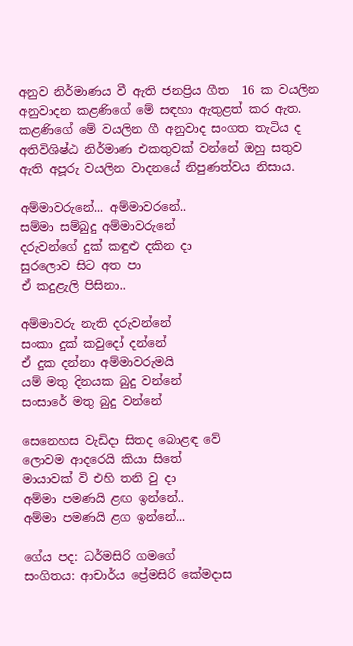අනුව නිර්මාණය වී ඇති ජනප්‍රිය ගීත  16 ක වයලින අනුවාදන කළණිගේ මේ සඳහා ඇතුළත් කර ඇත. කළණිගේ මේ වයලින ගී අනුවාද සංගත තැටිය ද අතිවිශිෂ්ඨ නිර්මාණ එකතුවක් වන්නේ ඔහු සතුව ඇති අපූරු වයලින වාදනයේ නිපුණත්වය නිසාය.

අම්මාවරුනේ... අම්මාවරනේ..
සම්මා සම්බුදු අම්මාවරුනේ
දරුවන්ගේ දුක් කඳුළු දකින දා
සුරලොව සිට අත පා
ඒ කදුළැලි පිසිනා..

අම්මාවරු නැති දරුවන්නේ
සංකා දුක් කවුදෝ දන්නේ
ඒ දුක දන්නා අම්මාවරුමයි
යම් මතු දිනයක බුදු වන්නේ
සංසාරේ මතු බුදු වන්නේ

සෙනෙහස වැඩිදා සිතද බොළඳ වේ
ලොවම ආදරෙයි කියා සිතේ
මායාවක් වි එහි තනි වු දා
අම්මා පමණයි ළඟ ඉන්නේ..
අම්මා පමණයි ළග ඉන්නේ...

ගේය පද: ධර්මසිරි ගමගේ
සංගිතය: ආචාර්ය ප්‍රේමසිරි කේමදාස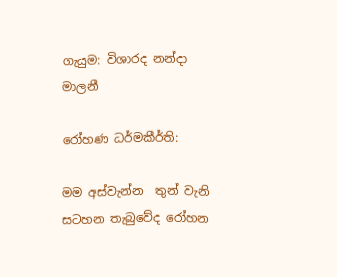ගැයුම: විශාරද නන්දා මාලනී

රෝහණ ධර්මකීර්ති:

මම අස්වැන්න  තුන් වැනි සටහන තැබුවේද රෝහන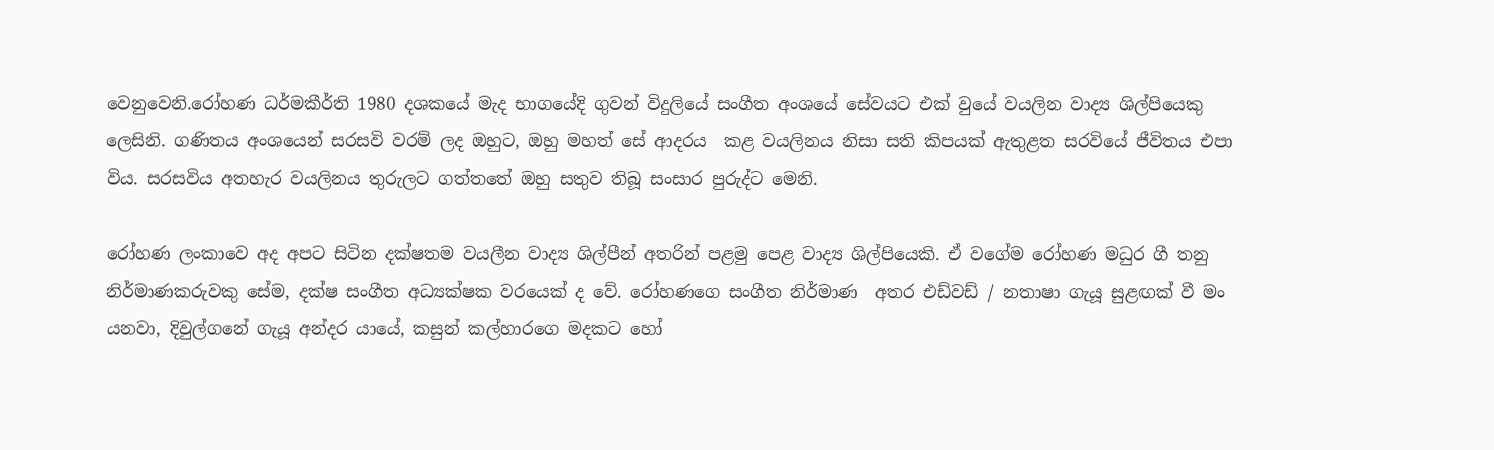වෙනුවෙනි.රෝහණ ධර්මකීර්ති 1980 දශකයේ මැද භාගයේදි ගුවන් විදුලියේ සංගීත අංශයේ සේවයට එක් වුයේ වයලින වාද්‍ය ශිල්පියෙකු ලෙසිනි. ගණිතය අංශයෙන් සරසවි වරම් ලද ඔහුට, ඔහු මහත් සේ ආදරය  කළ වයලිනය නිසා සති කිපයක් ඇතුළත සරවියේ ජීවිතය එපා විය. සරසවිය අතහැර වයලිනය තුරුලට ගත්තතේ ඔහු සතුව තිබූ සංසාර පුරුද්ට මෙනි.

රෝහණ ලංකාවෙ අද අපට සිටින දක්ෂතම වයලීන වාද්‍ය ශිල්පීන් අතරින් පළමු පෙළ වාද්‍ය ශිල්පියෙකි. ඒ වගේම රෝහණ මධුර ගී තනු නිර්මාණකරුවකු සේම, දක්ෂ සංගීත අධ්‍යක්ෂක වරයෙක් ද වේ. රෝහණගෙ සංගීත නිර්මාණ  අතර එඩ්වඩ් / නතාෂා ගැයූ සුළඟක් වී මං යනවා, දිවුල්ගනේ ගැයූ අන්දර යායේ, කසුන් කල්හාරගෙ මදකට හෝ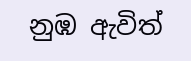නුඹ ඇවිත්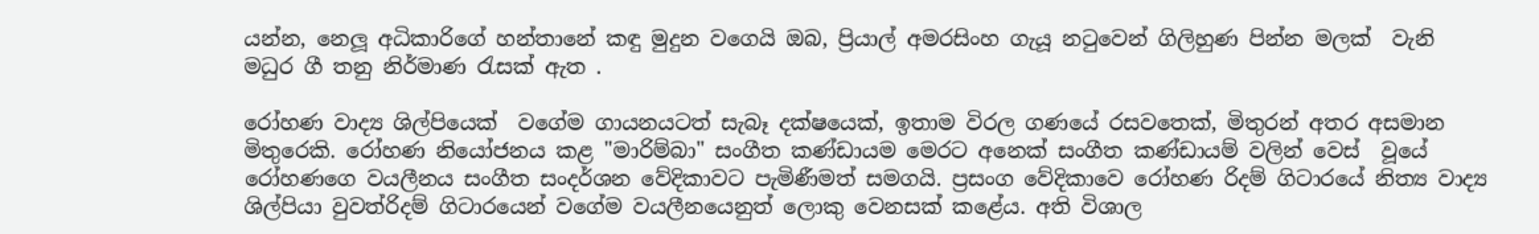යන්න, නෙලූ අධිකාරිගේ හන්තානේ කඳු මුදුන වගෙයි ඔබ, ප්‍රියාල් අමරසිංහ ගැයූ නටුවෙන් ගිලිහුණ පින්න මලක්  වැනි මධුර ගී තනු නිර්මාණ රැසක් ඇත .

රෝහණ වාද්‍ය ශිල්පියෙක්  වගේම ගායනයටත් සැබෑ දක්ෂයෙක්, ඉතාම විරල ගණයේ රසවතෙක්, මිතුරන් අතර අසමාන මිතුරෙකි. රෝහණ නියෝජනය කළ "මාරිම්බා" සංගීත කණ්ඩායම මෙරට අනෙක් සංගීත කණ්ඩායම් වලින් වෙස්  වූයේ රෝහණගෙ වයලීනය සංගීත සංදර්ශන වේදිකාවට පැමිණීමත් සමගයි. ප්‍රසංග වේදිකාවෙ රෝහණ රිදම් ගිටාරයේ නිත්‍ය වාද්‍ය ශිල්පියා වුවත්රිදම් ගිටාරයෙන් වගේම වයලීනයෙනුත් ලොකු වෙනසක් කළේය. අති විශාල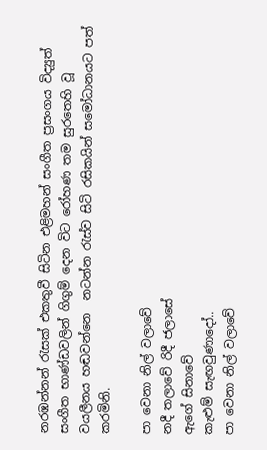නරඹන්නන් රැසක් එකතුවී සිටින එළිමහන් සංගීත ප්‍රසංගය විද්‍යුත් සංගීත භාණ්ඩවලින් ගිගුම් දෙන විට රෝහණ තම සුරතෙහි වූ වයලීනය හඬවන්නෙ  නටන්න රැස්ව සිටි රසිකයින් සමෝධානයට පත් කරමිනි.

පා වෙනා නිල් වලාවේ
නදී තලාවේ රිදී ජලාසේ
ඇගේ සිනාවේ
කැළුම් සැඟවුණාදෝ..
පා වෙනා නිල් වලාවේ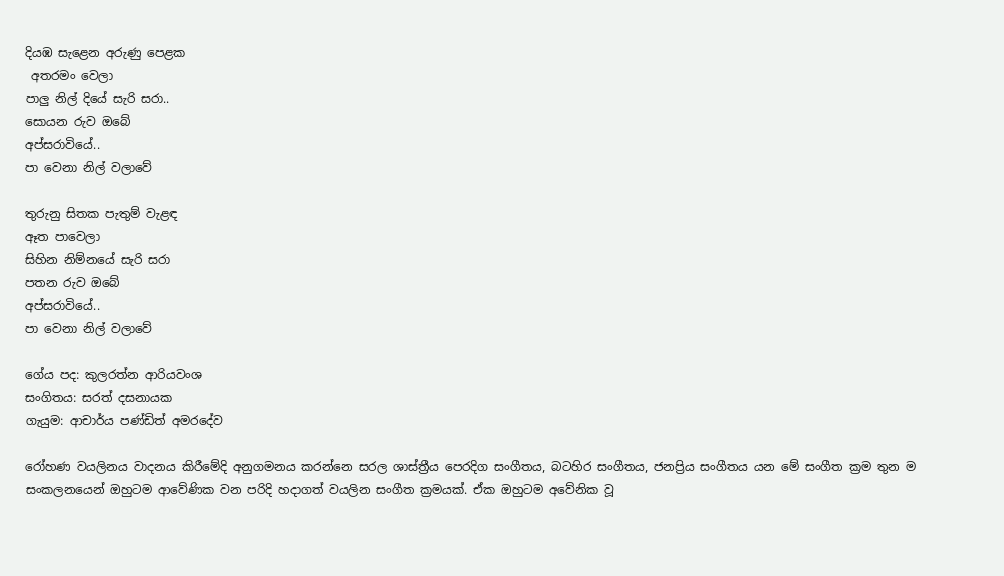දියඹ සැළෙන අරුණු පෙළක
 අතරමං වෙලා
පාලු නිල් දියේ සැරි සරා..
සොයන රුව ඔබේ
අප්සරාවියේ..
පා වෙනා නිල් වලාවේ

තුරුනු සිතක පැතුම් වැළඳ
ඈත පාවෙලා
සිහින නිම්නයේ සැරි සරා
පතන රුව ඔබේ
අප්සරාවියේ..
පා වෙනා නිල් වලාවේ

ගේය පද: කුලරත්න ආරියවංශ
සංගිතය: සරත් දසනායක
ගැයුම: ආචාර්ය පණ්ඩිත් අමරදේව

රෝහණ වයලිනය වාදනය කිරීමේදි අනුගමනය කරන්නෙ සරල ශාස්ත්‍රීය පෙරදිග සංගීතය, බටහිර සංගීතය, ජනප්‍රිය සංගීතය යන මේ සංගීත ක්‍රම තුන ම සංකලනයෙන් ඔහුටම ආවේණික වන පරිදි හදාගත් වයලින සංගීත ක්‍රමයක්. ඒක ඔහුටම අවේනික වූ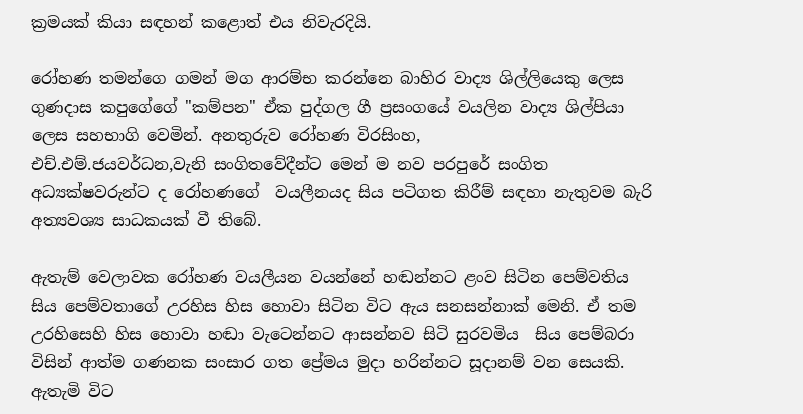ක්‍රමයක් කියා සඳහන් කළොත් එය නිවැරදියි.

රෝහණ තමන්ගෙ ගමන් මග ආරම්භ කරන්නෙ බාහිර වාද්‍ය ශිල්ලියෙකු ලෙස ගුණදාස කපුගේගේ "කම්පන" ඒක පුද්ගල ගී ප්‍රසංගයේ වයලින වාද්‍ය ශිල්පියා ලෙස සහභාගි වෙමින්. අනතුරුව රෝහණ විරසිංහ, එච්.එම්.ජයවර්ධන,වැනි ‍සංගිතවේදීන්ට මෙන් ම නව පරපුරේ සංගිත අධ්‍යක්ෂවරුන්ට ද රෝහණගේ  වයලීනයද සිය පටිගත කිරීම් සඳහා නැතුවම බැරි අත්‍යවශ්‍ය සාධකයක් වී තිබේ.

ඇතැම් වෙලාවක රෝහණ වයලීයන වයන්නේ හඬන්නට ළංව සිටින පෙම්වතිය සිය පෙම්වතාගේ උරහිස හිස හොවා සිටින විට ඇය සනසන්නාක් මෙනි. ඒ තම උරහිසෙහි හිස හොවා හඬා වැටෙන්නට ආසන්නව සිටි සුරවමිය  සිය පෙම්බරා විසින් ආත්ම ගණනක සංසාර ගත ප්‍රේමය මුදා හරින්නට සූදානම් වන සෙයකි. ඇතැමි විට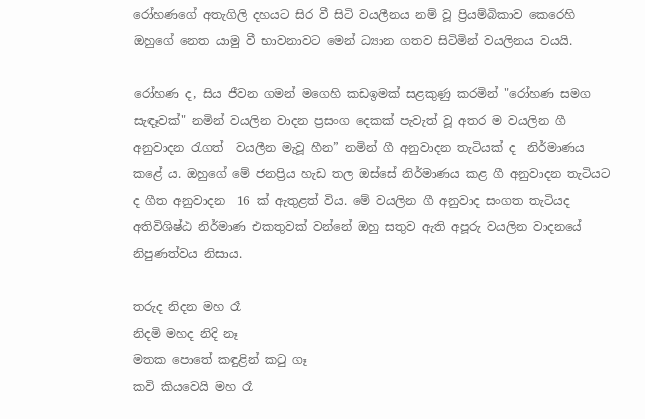රෝහණගේ අතැගිලි දහයට සිර වී සිටි වයලීනය නම් වූ ප්‍රියම්බිකාව කෙරෙහි ඔහුගේ නෙත යාමු වී භාවනාවට මෙන් ධ්‍යාන ගතව සිටිමින් වයලිනය වයයි.

රෝහණ ද, සිය ජීවන ගමන් මගෙහි කඩඉමක් සළකුණු කරමින් "රෝහණ සමග සැඳෑවක්" නමින් වයලින වාදන ප්‍රසංග දෙකක් පැවැත් වූ අතර ම වයලින ගී අනුවාදන රැගත්  වයලීන මැවූ හීන” නමින් ගී අනුවාදන තැටියක් ද  නිර්මාණය කළේ ය. ඔහුගේ මේ ජනප්‍රිය හැඩ තල ඔස්සේ නිර්මාණය කළ ගී අනුවාදන තැටියට ද ගීත අනුවාදන  16 ක් ඇතුළත් විය. මේ වයලින ගී අනුවාද සංගත තැටියද අතිවිශිෂ්ඨ නිර්මාණ එකතුවක් වන්නේ ඔහු සතුව ඇති අපූරු වයලින වාදනයේ නිපුණත්වය නිසාය.

තරුද නිදන මහ රෑ
නිදමි මහද නිදි නෑ
මතක පොතේ කඳුළින් කටු ගෑ
කවි කියවෙයි මහ රෑ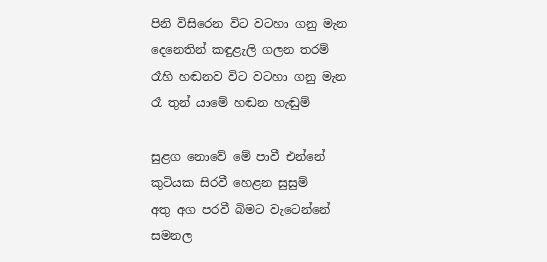පිනි විසිරෙන විට වටහා ගනු මැන
දෙනෙතින් කඳුළැලි ගලන තරම්
රෑහි හඬනව විට වටහා ගනු මැන
රෑ තුන් යාමේ හඬන හැඬුම්

සුළග නොවේ මේ පාවී එන්නේ
කුටියක සිරවී හෙළන සුසුම්
අතු අග පරවී බිමට වැටෙන්නේ
සමනල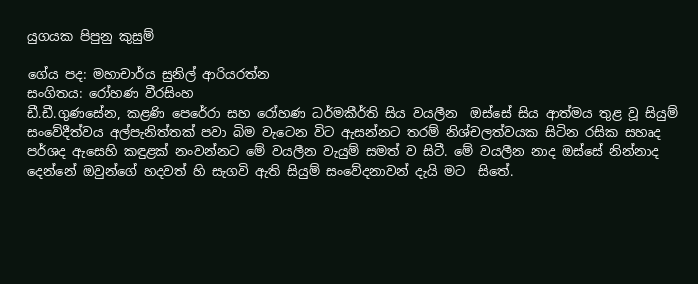යුගයක පිපුනු කුසුම්

ගේය පද: මහාචාර්ය සුනිල් ආරියරත්න
සංගිතය: රෝහණ වීරසිංහ
ඩී.ඩී.ගුණසේන, කළණි පෙරේරා සහ රෝහණ ධර්මකීර්ති සිය වයලීන  ඔස්සේ සිය ආත්මය තුළ වූ සියුම් සංවේදීත්වය අල්පැනිත්තක් පවා බිම වැටෙන විට ඇසන්නට තරම් නිශ්චලත්වයක සිටින රසික සහෘද පර්ශද ඇසෙහි කඳුළක් නංවන්නට මේ වයලීන වැයුම් සමත් ව සිටී. මේ වයලීන නාද ඔස්සේ නින්නාද දෙන්නේ ඔවුන්ගේ හදවත් හි සැගවි ඇති සියුම් සංවේදනාවන් දැයි මට  සිතේ.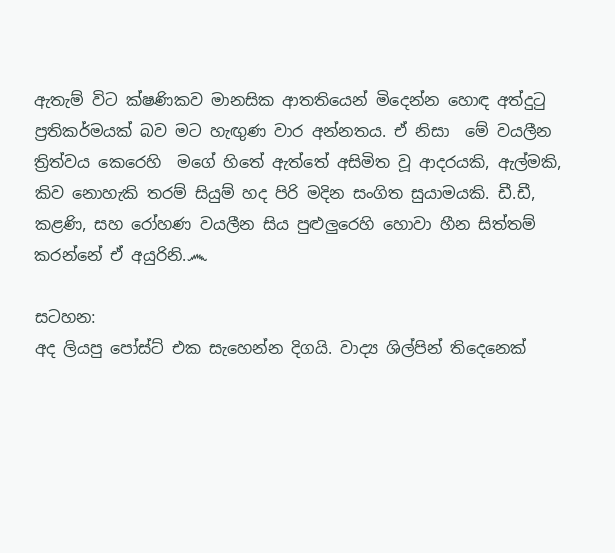ඇතැම් විට ක්ෂණිකව මානසික ආතතියෙන් මිදෙන්න හොඳ අත්දුටු ප්‍රතිකර්මයක් බව මට හැඟුණ වාර අන්නතය. ඒ නිසා  මේ වයලීන ත්‍රිත්වය කෙරෙහි  මගේ හිතේ ඇත්තේ අසිමිත වූ ආදරයකි, ඇල්මකි, කිව නොහැකි තරම් සියුම් හද පිරි මදින සංගිත සුයාමයකි. ඩී.ඩී, කළණි, සහ රෝහණ වයලීන සිය පුළුලුරෙහි හොවා හීන සිත්තම් කරන්නේ ඒ අයුරිනි.෴

සටහන:
අද ලියපු පෝස්ට් එක සැහෙන්න දිගයි. වාද්‍ය ශිල්පින් තිදෙනෙක්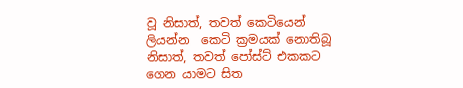වූ නිසාත්, තවත් කෙටියෙන් ලියන්න  කෙටි ක්‍රමයක් නොතිබූ නිසාත්, තවත් පෝස්ට් එකකට ගෙන යාමට සිත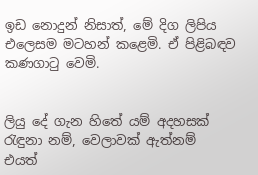ඉඩ නොදුන් නිසාත්, මේ දිග ලිපිය එලෙසම මටහන් කළෙමි. ඒ පිළිබඳව කණගාටු වෙමි.


ලියු දේ ගැන හිතේ යම් අදහසක් රැඳුනා නම්, වෙලාවක් ඇත්නම්  එයත්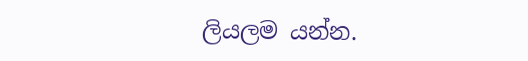ලියලම යන්න.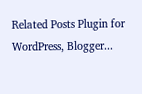Related Posts Plugin for WordPress, Blogger...